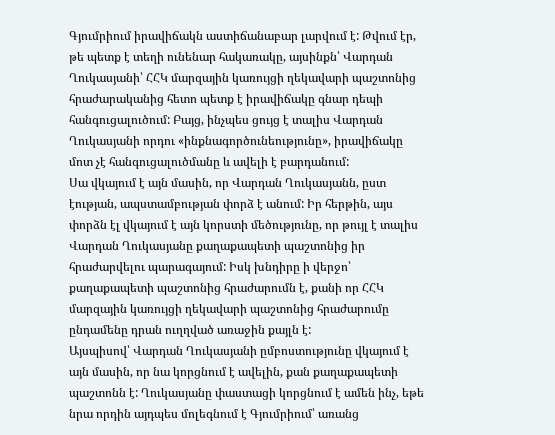Գյումրիում իրավիճակն աստիճանաբար լարվում է: Թվում էր, թե պետք է տեղի ունենար հակառակը, այսինքն՝ Վարդան Ղուկասյանի՝ ՀՀԿ մարզային կառույցի ղեկավարի պաշտոնից հրաժարականից հետո պետք է իրավիճակը գնար դեպի հանգուցալուծում: Բայց, ինչպես ցույց է տալիս Վարդան Ղուկասյանի որդու «ինքնագործունեությունը», իրավիճակը մոտ չէ հանգուցալուծմանը և ավելի է բարդանում:
Սա վկայում է այն մասին, որ Վարդան Ղուկասյանն, ըստ էության, ապստամբության փորձ է անում: Իր հերթին, այս փորձն էլ վկայում է այն կորստի մեծությունը, որ թույլ է տալիս Վարդան Ղուկասյանը քաղաքապետի պաշտոնից իր հրաժարվելու պարագայում: Իսկ խնդիրը ի վերջո՝ քաղաքապետի պաշտոնից հրաժարումն է, քանի որ ՀՀԿ մարզային կառույցի ղեկավարի պաշտոնից հրաժարումը ընդամենը դրան ուղղված առաջին քայլն է:
Այսպիսով՝ Վարդան Ղուկասյանի ըմբոստությունը վկայում է այն մասին, որ նա կորցնում է ավելին, քան քաղաքապետի պաշտոնն է: Ղուկասյանը փաստացի կորցնում է ամեն ինչ, եթե նրա որդին այդպես մոլեգնում է Գյումրիում՝ առանց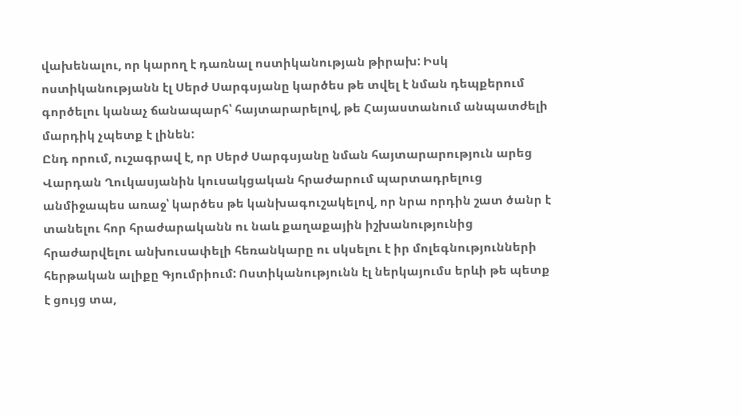վախենալու, որ կարող է դառնալ ոստիկանության թիրախ: Իսկ ոստիկանությանն էլ Սերժ Սարգսյանը կարծես թե տվել է նման դեպքերում գործելու կանաչ ճանապարհ՝ հայտարարելով, թե Հայաստանում անպատժելի մարդիկ չպետք է լինեն:
Ընդ որում, ուշագրավ է, որ Սերժ Սարգսյանը նման հայտարարություն արեց Վարդան Ղուկասյանին կուսակցական հրաժարում պարտադրելուց անմիջապես առաջ՝ կարծես թե կանխագուշակելով, որ նրա որդին շատ ծանր է տանելու հոր հրաժարականն ու նաև քաղաքային իշխանությունից հրաժարվելու անխուսափելի հեռանկարը ու սկսելու է իր մոլեգնությունների հերթական ալիքը Գյումրիում: Ոստիկանությունն էլ ներկայումս երևի թե պետք է ցույց տա,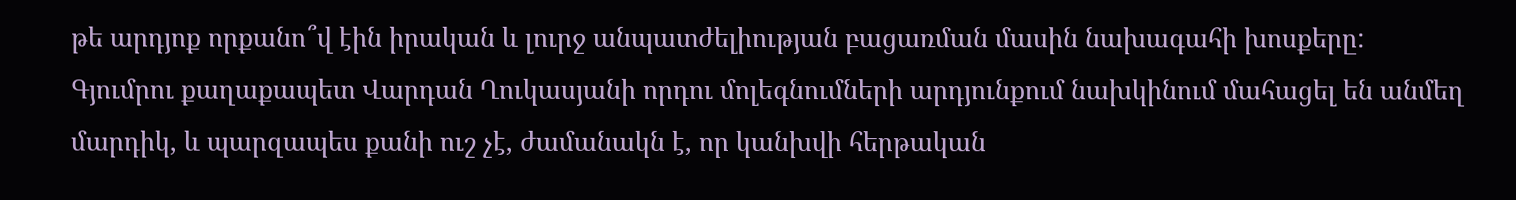թե արդյոք որքանո՞վ էին իրական և լուրջ անպատժելիության բացառման մասին նախագահի խոսքերը:
Գյումրու քաղաքապետ Վարդան Ղուկասյանի որդու մոլեգնումների արդյունքում նախկինում մահացել են անմեղ մարդիկ, և պարզապես քանի ուշ չէ, ժամանակն է, որ կանխվի հերթական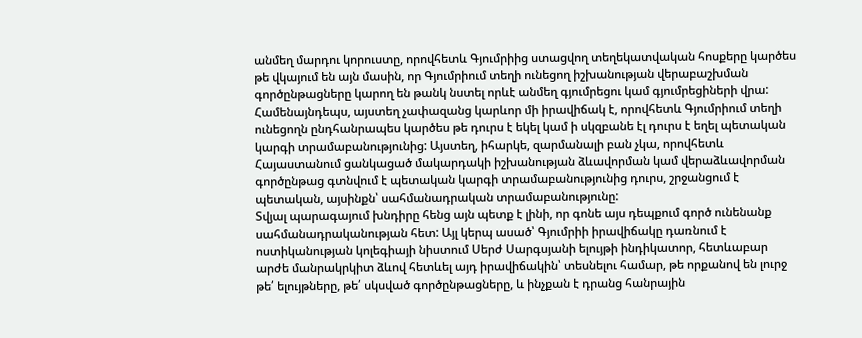անմեղ մարդու կորուստը, որովհետև Գյումրիից ստացվող տեղեկատվական հոսքերը կարծես թե վկայում են այն մասին, որ Գյումրիում տեղի ունեցող իշխանության վերաբաշխման գործընթացները կարող են թանկ նստել որևէ անմեղ գյումրեցու կամ գյումրեցիների վրա:
Համենայնդեպս, այստեղ չափազանց կարևոր մի իրավիճակ է, որովհետև Գյումրիում տեղի ունեցողն ընդհանրապես կարծես թե դուրս է եկել կամ ի սկզբանե էլ դուրս է եղել պետական կարգի տրամաբանությունից: Այստեղ, իհարկե, զարմանալի բան չկա, որովհետև Հայաստանում ցանկացած մակարդակի իշխանության ձևավորման կամ վերաձևավորման գործընթաց գտնվում է պետական կարգի տրամաբանությունից դուրս, շրջանցում է պետական, այսինքն՝ սահմանադրական տրամաբանությունը:
Տվյալ պարագայում խնդիրը հենց այն պետք է լինի, որ գոնե այս դեպքում գործ ունենանք սահմանադրականության հետ: Այլ կերպ ասած՝ Գյումրիի իրավիճակը դառնում է ոստիկանության կոլեգիայի նիստում Սերժ Սարգսյանի ելույթի ինդիկատոր, հետևաբար արժե մանրակրկիտ ձևով հետևել այդ իրավիճակին՝ տեսնելու համար, թե որքանով են լուրջ թե՛ ելույթները, թե՛ սկսված գործընթացները, և ինչքան է դրանց հանրային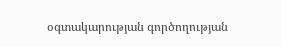օգտակարության գործողության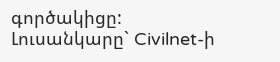գործակիցը:
Լուսանկարը` Civilnet-ի